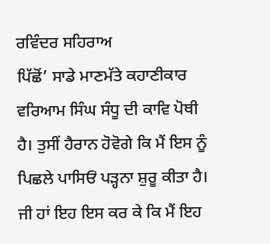ਰਵਿੰਦਰ ਸਹਿਰਾਅ
ਪਿੱਛੋਂ’ ਸਾਡੇ ਮਾਣਮੱਤੇ ਕਹਾਣੀਕਾਰ ਵਰਿਆਮ ਸਿੰਘ ਸੰਧੂ ਦੀ ਕਾਵਿ ਪੋਥੀ ਹੈ। ਤੁਸੀਂ ਹੈਰਾਨ ਹੋਵੋਗੇ ਕਿ ਮੈਂ ਇਸ ਨੂੰ ਪਿਛਲੇ ਪਾਸਿਓਂ ਪੜ੍ਹਨਾ ਸ਼ੁਰੂ ਕੀਤਾ ਹੈ। ਜੀ ਹਾਂ ਇਹ ਇਸ ਕਰ ਕੇ ਕਿ ਮੈਂ ਇਹ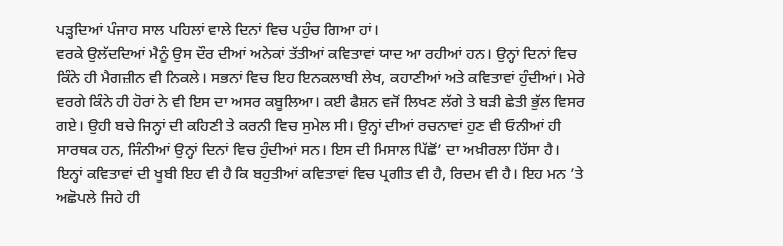ਪੜ੍ਹਦਿਆਂ ਪੰਜਾਹ ਸਾਲ ਪਹਿਲਾਂ ਵਾਲੇ ਦਿਨਾਂ ਵਿਚ ਪਹੁੰਚ ਗਿਆ ਹਾਂ।
ਵਰਕੇ ਉਲੱਦਦਿਆਂ ਮੈਨੂੰ ਉਸ ਦੌਰ ਦੀਆਂ ਅਨੇਕਾਂ ਤੱਤੀਆਂ ਕਵਿਤਾਵਾਂ ਯਾਦ ਆ ਰਹੀਆਂ ਹਨ। ਉਨ੍ਹਾਂ ਦਿਨਾਂ ਵਿਚ ਕਿੰਨੇ ਹੀ ਮੈਗਜ਼ੀਨ ਵੀ ਨਿਕਲੇ। ਸਭਨਾਂ ਵਿਚ ਇਹ ਇਨਕਲਾਬੀ ਲੇਖ, ਕਹਾਣੀਆਂ ਅਤੇ ਕਵਿਤਾਵਾਂ ਹੁੰਦੀਆਂ। ਮੇਰੇ ਵਰਗੇ ਕਿੰਨੇ ਹੀ ਹੋਰਾਂ ਨੇ ਵੀ ਇਸ ਦਾ ਅਸਰ ਕਬੂਲਿਆ। ਕਈ ਫੈਸ਼ਨ ਵਜੋਂ ਲਿਖਣ ਲੱਗੇ ਤੇ ਬੜੀ ਛੇਤੀ ਭੁੱਲ ਵਿਸਰ ਗਏ। ਉਹੀ ਬਚੇ ਜਿਨ੍ਹਾਂ ਦੀ ਕਹਿਣੀ ਤੇ ਕਰਨੀ ਵਿਚ ਸੁਮੇਲ ਸੀ। ਉਨ੍ਹਾਂ ਦੀਆਂ ਰਚਨਾਵਾਂ ਹੁਣ ਵੀ ਓਨੀਆਂ ਹੀ ਸਾਰਥਕ ਹਨ, ਜਿੰਨੀਆਂ ਉਨ੍ਹਾਂ ਦਿਨਾਂ ਵਿਚ ਹੁੰਦੀਆਂ ਸਨ। ਇਸ ਦੀ ਮਿਸਾਲ ਪਿੱਛੋਂ’ ਦਾ ਅਖ਼ੀਰਲਾ ਹਿੱਸਾ ਹੈ।
ਇਨ੍ਹਾਂ ਕਵਿਤਾਵਾਂ ਦੀ ਖੂਬੀ ਇਹ ਵੀ ਹੈ ਕਿ ਬਹੁਤੀਆਂ ਕਵਿਤਾਵਾਂ ਵਿਚ ਪ੍ਰਗੀਤ ਵੀ ਹੈ, ਰਿਦਮ ਵੀ ਹੈ। ਇਹ ਮਨ ’ਤੇ ਅਛੋਪਲੇ ਜਿਹੇ ਹੀ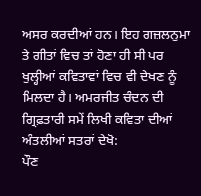ਅਸਰ ਕਰਦੀਆਂ ਹਨ। ਇਹ ਗਜ਼ਲਨੁਮਾ ਤੇ ਗੀਤਾਂ ਵਿਚ ਤਾਂ ਹੋਣਾ ਹੀ ਸੀ ਪਰ ਖੁਲ੍ਹੀਆਂ ਕਵਿਤਾਵਾਂ ਵਿਚ ਵੀ ਦੇਖਣ ਨੂੰ ਮਿਲਦਾ ਹੈ। ਅਮਰਜੀਤ ਚੰਦਨ ਦੀ ਗ੍ਰਿਫ਼ਤਾਰੀ ਸਮੇਂ ਲਿਖੀ ਕਵਿਤਾ ਦੀਆਂ ਅੰਤਲੀਆਂ ਸਤਰਾਂ ਦੇਖੋ:
ਪੌਣ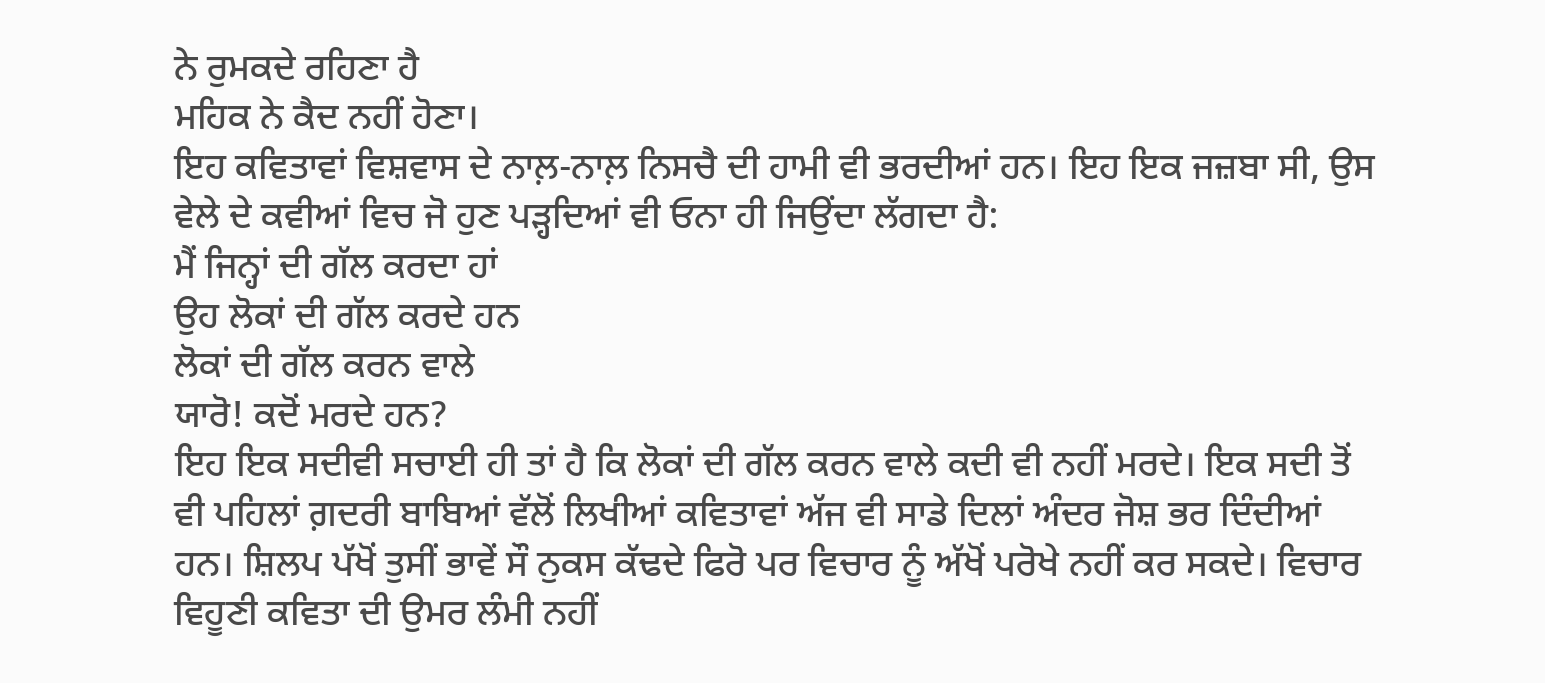ਨੇ ਰੁਮਕਦੇ ਰਹਿਣਾ ਹੈ
ਮਹਿਕ ਨੇ ਕੈਦ ਨਹੀਂ ਹੋਣਾ।
ਇਹ ਕਵਿਤਾਵਾਂ ਵਿਸ਼ਵਾਸ ਦੇ ਨਾਲ਼-ਨਾਲ਼ ਨਿਸਚੈ ਦੀ ਹਾਮੀ ਵੀ ਭਰਦੀਆਂ ਹਨ। ਇਹ ਇਕ ਜਜ਼ਬਾ ਸੀ, ਉਸ ਵੇਲੇ ਦੇ ਕਵੀਆਂ ਵਿਚ ਜੋ ਹੁਣ ਪੜ੍ਹਦਿਆਂ ਵੀ ਓਨਾ ਹੀ ਜਿਉਂਦਾ ਲੱਗਦਾ ਹੈ:
ਮੈਂ ਜਿਨ੍ਹਾਂ ਦੀ ਗੱਲ ਕਰਦਾ ਹਾਂ
ਉਹ ਲੋਕਾਂ ਦੀ ਗੱਲ ਕਰਦੇ ਹਨ
ਲੋਕਾਂ ਦੀ ਗੱਲ ਕਰਨ ਵਾਲੇ
ਯਾਰੋ! ਕਦੋਂ ਮਰਦੇ ਹਨ?
ਇਹ ਇਕ ਸਦੀਵੀ ਸਚਾਈ ਹੀ ਤਾਂ ਹੈ ਕਿ ਲੋਕਾਂ ਦੀ ਗੱਲ ਕਰਨ ਵਾਲੇ ਕਦੀ ਵੀ ਨਹੀਂ ਮਰਦੇ। ਇਕ ਸਦੀ ਤੋਂ ਵੀ ਪਹਿਲਾਂ ਗ਼ਦਰੀ ਬਾਬਿਆਂ ਵੱਲੋਂ ਲਿਖੀਆਂ ਕਵਿਤਾਵਾਂ ਅੱਜ ਵੀ ਸਾਡੇ ਦਿਲਾਂ ਅੰਦਰ ਜੋਸ਼ ਭਰ ਦਿੰਦੀਆਂ ਹਨ। ਸ਼ਿਲਪ ਪੱਖੋਂ ਤੁਸੀਂ ਭਾਵੇਂ ਸੌ ਨੁਕਸ ਕੱਢਦੇ ਫਿਰੋ ਪਰ ਵਿਚਾਰ ਨੂੰ ਅੱਖੋਂ ਪਰੋਖੇ ਨਹੀਂ ਕਰ ਸਕਦੇ। ਵਿਚਾਰ ਵਿਹੂਣੀ ਕਵਿਤਾ ਦੀ ਉਮਰ ਲੰਮੀ ਨਹੀਂ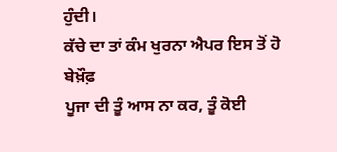ਹੁੰਦੀ।
ਕੱਚੇ ਦਾ ਤਾਂ ਕੰਮ ਖੁਰਨਾ ਐਪਰ ਇਸ ਤੋਂ ਹੋ ਬੇਖ਼ੌਫ਼
ਪੂਜਾ ਦੀ ਤੂੰ ਆਸ ਨਾ ਕਰ, ਤੂੰ ਕੋਈ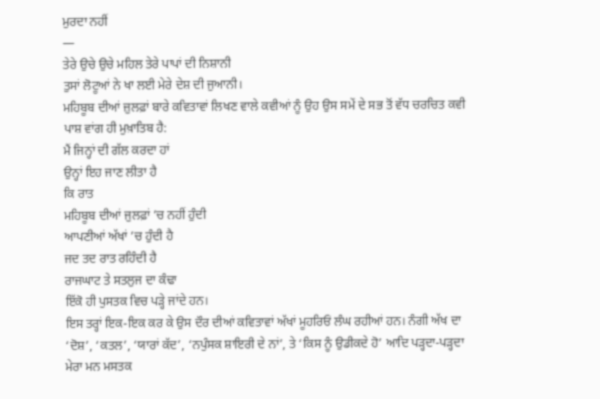ਮੁਰਦਾ ਨਹੀਂ
—
ਤੇਰੇ ਉਚੇ ਉਚੇ ਮਹਿਲ ਤੇਰੇ ਪਾਪਾਂ ਦੀ ਨਿਸ਼ਾਨੀ
ਤੁਸਾਂ ਲੋਟੂਆਂ ਨੇ ਖਾ ਲਈ ਮੇਰੇ ਦੇਸ਼ ਦੀ ਜੁਆਨੀ।
ਮਹਿਬੂਬ ਦੀਆਂ ਜ਼ੁਲਫ਼ਾਂ ਬਾਰੇ ਕਵਿਤਾਵਾਂ ਲਿਖਣ ਵਾਲੇ ਕਵੀਆਂ ਨੂੰ ਉਹ ਉਸ ਸਮੇਂ ਦੇ ਸਭ ਤੋਂ ਵੱਧ ਚਰਚਿਤ ਕਵੀ ਪਾਸ਼ ਵਾਂਗ ਹੀ ਮੁਖ਼ਾਤਿਬ ਹੈ:
ਮੈਂ ਜਿਨ੍ਹਾਂ ਦੀ ਗੱਲ ਕਰਦਾ ਹਾਂ
ਉਨ੍ਹਾਂ ਇਹ ਜਾਣ ਲੀਤਾ ਹੈ
ਕਿ ਰਾਤ
ਮਹਿਬੂਬ ਦੀਆਂ ਜੁਲਫ਼ਾਂ ’ਚ ਨਹੀਂ ਹੁੰਦੀ
ਆਪਣੀਆਂ ਅੱਖਾਂ ’ਚ ਹੁੰਦੀ ਹੈ
ਜਦ ਤਦ ਰਾਤ ਰਹਿੰਦੀ ਹੈ
ਰਾਜਘਾਟ ਤੇ ਸਤਲੁਜ ਦਾ ਕੰਢਾ
ਇੱਕੋ ਹੀ ਪੁਸਤਕ ਵਿਚ ਪੜ੍ਹੇ ਜਾਂਦੇ ਹਨ।
ਇਸ ਤਰ੍ਹਾਂ ਇਕ-ਇਕ ਕਰ ਕੇ ਉਸ ਦੌਰ ਦੀਆਂ ਕਵਿਤਾਵਾਂ ਅੱਖਾਂ ਮੂਹਰਿਓਂ ਲੰਘ ਰਹੀਆਂ ਹਨ। ਨੰਗੀ ਅੱਖ ਦਾ ‘ਦੋਸ਼’, ‘ਕਤਲ’, ‘ਯਾਰਾਂ ਕੱਦ’, ‘ਨਪੁੰਸਕ ਸ਼ਾਇਰੀ ਦੇ ਨਾਂ’, ਤੇ ‘ਕਿਸ ਨੂੰ ਉਡੀਕਦੇ ਹੋ’ ਆਦਿ ਪੜ੍ਹਦਾ-ਪੜ੍ਹਦਾ ਮੇਰਾ ਮਨ ਮਸਤਕ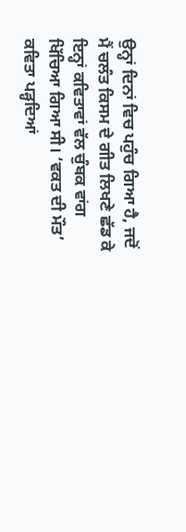ਉਨ੍ਹਾਂ ਦਿਨਾਂ ਵਿਚ ਪਹੁੰਚ ਗਿਆ ਹੈ, ਜਦੋਂ ਮੈਂ ਚਲੰਤ ਕਿਸਮ ਦੇ ਗੀਤ ਲਿਖਣੇ ਛੱਡ ਕੇ ਇਨ੍ਹਾਂ ਕਵਿਤਾਵਾਂ ਵੱਲ ਚੁੰਬਕ ਵਾਂਗ ਖਿੱਚਿਆ ਗਿਆ ਸੀ। ‘ਵਕਤ ਦੀ ਮੌਤ’ ਕਵਿਤਾ ਪੜ੍ਹਦਿਆਂ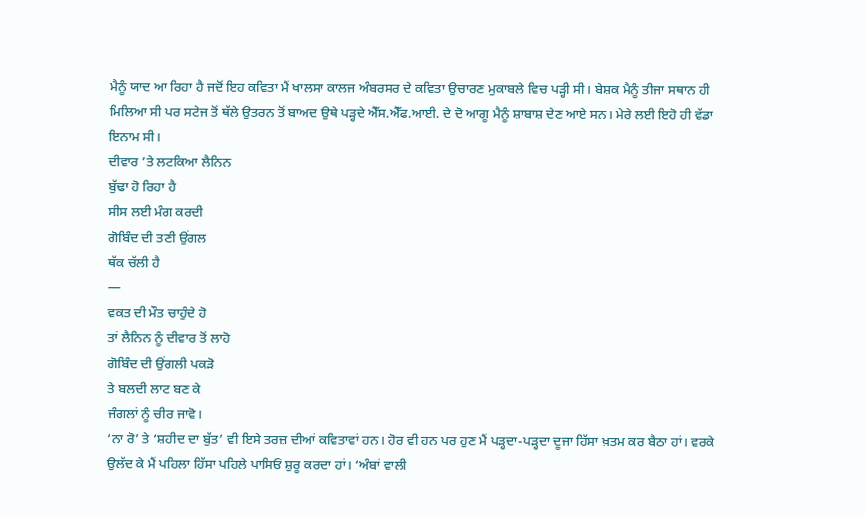ਮੈਨੂੰ ਯਾਦ ਆ ਰਿਹਾ ਹੈ ਜਦੋਂ ਇਹ ਕਵਿਤਾ ਮੈਂ ਖਾਲਸਾ ਕਾਲਜ ਅੰਬਰਸਰ ਦੇ ਕਵਿਤਾ ਉਚਾਰਣ ਮੁਕਾਬਲੇ ਵਿਚ ਪੜ੍ਹੀ ਸੀ। ਬੇਸ਼ਕ ਮੈਨੂੰ ਤੀਜਾ ਸਥਾਨ ਹੀ ਮਿਲਿਆ ਸੀ ਪਰ ਸਟੇਜ ਤੋਂ ਥੱਲੇ ਉਤਰਨ ਤੋਂ ਬਾਅਦ ਉਥੇ ਪੜ੍ਹਦੇ ਐੱਸ.ਐੱਫ.ਆਈ. ਦੇ ਦੋ ਆਗੂ ਮੈਨੂੰ ਸ਼ਾਬਾਸ਼ ਦੇਣ ਆਏ ਸਨ। ਮੇਰੇ ਲਈ ਇਹੋ ਹੀ ਵੱਡਾ ਇਨਾਮ ਸੀ।
ਦੀਵਾਰ ’ਤੇ ਲਟਕਿਆ ਲੈਨਿਨ
ਬੁੱਢਾ ਹੋ ਰਿਹਾ ਹੈ
ਸੀਸ ਲਈ ਮੰਗ ਕਰਦੀ
ਗੋਬਿੰਦ ਦੀ ਤਣੀ ਉਂਗਲ
ਥੱਕ ਚੱਲੀ ਹੈ
—
ਵਕਤ ਦੀ ਮੌਤ ਚਾਹੁੰਦੇ ਹੋ
ਤਾਂ ਲੈਨਿਨ ਨੂੰ ਦੀਵਾਰ ਤੋਂ ਲਾਹੋ
ਗੋਬਿੰਦ ਦੀ ਉਂਗਲੀ ਪਕੜੋ
ਤੇ ਬਲਦੀ ਲਾਟ ਬਣ ਕੇ
ਜੰਗਲਾਂ ਨੂੰ ਚੀਰ ਜਾਵੋ।
‘ਨਾ ਰੋ’ ਤੇ ‘ਸ਼ਹੀਦ ਦਾ ਬੁੱਤ’ ਵੀ ਇਸੇ ਤਰਜ਼ ਦੀਆਂ ਕਵਿਤਾਵਾਂ ਹਨ। ਹੋਰ ਵੀ ਹਨ ਪਰ ਹੁਣ ਮੈਂ ਪੜ੍ਹਦਾ-ਪੜ੍ਹਦਾ ਦੂਜਾ ਹਿੱਸਾ ਖ਼ਤਮ ਕਰ ਬੈਠਾ ਹਾਂ। ਵਰਕੇ ਉਲੱਦ ਕੇ ਮੈਂ ਪਹਿਲਾ ਹਿੱਸਾ ਪਹਿਲੇ ਪਾਸਿਓਂ ਸ਼ੁਰੂ ਕਰਦਾ ਹਾਂ। ‘ਅੰਬਾਂ ਵਾਲੀ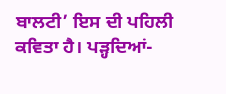ਬਾਲਟੀ’ ਇਸ ਦੀ ਪਹਿਲੀ ਕਵਿਤਾ ਹੈ। ਪੜ੍ਹਦਿਆਂ-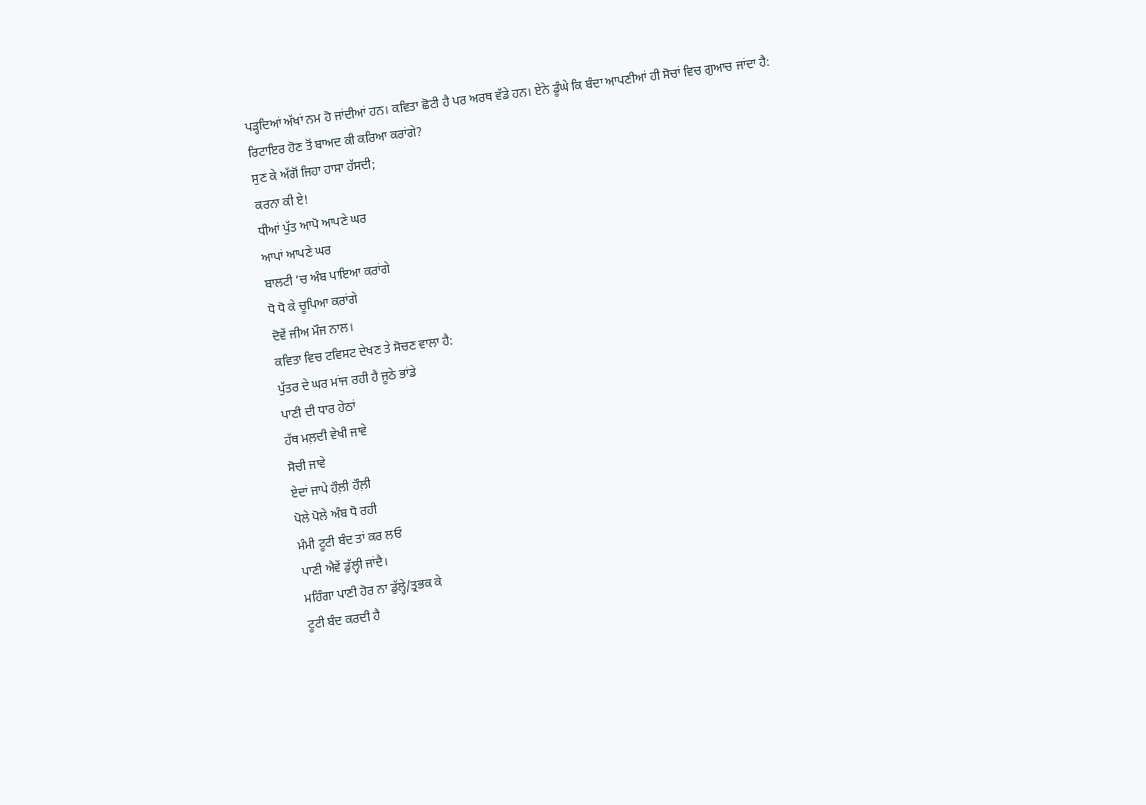ਪੜ੍ਹਦਿਆਂ ਅੱਖਾਂ ਨਮ ਹੋ ਜਾਂਦੀਆਂ ਹਨ। ਕਵਿਤਾ ਛੋਟੀ ਹੈ ਪਰ ਅਰਥ ਵੱਡੇ ਹਨ। ਏਨੇ ਡੂੰਘੇ ਕਿ ਬੰਦਾ ਆਪਣੀਆਂ ਹੀ ਸੋਚਾਂ ਵਿਚ ਗੁਆਚ ਜਾਂਦਾ ਹੈ:
ਰਿਟਾਇਰ ਹੋਣ ਤੋਂ ਬਾਅਦ ਕੀ ਕਰਿਆ ਕਰਾਂਗੇ?
ਸੁਣ ਕੇ ਅੱਗੋਂ ਜਿਹਾ ਹਾਸਾ ਹੱਸਦੀ;
ਕਰਨਾ ਕੀ ਏ!
ਧੀਆਂ ਪੁੱਤ ਆਪੋ ਆਪਣੇ ਘਰ
ਆਪਾਂ ਆਪਣੇ ਘਰ
ਬਾਲਟੀ ’ਚ ਅੰਬ ਪਾਇਆ ਕਰਾਂਗੇ
ਧੋ ਧੋ ਕੇ ਚੂਪਿਆ ਕਰਾਂਗੇ
ਦੋਵੇਂ ਜੀਅ ਮੌਜ ਨਾਲ।
ਕਵਿਤਾ ਵਿਚ ਟਵਿਸਟ ਦੇਖਣ ਤੇ ਸੋਚਣ ਵਾਲਾ ਹੈ:
ਪੁੱਤਰ ਦੇ ਘਰ ਮਾਂਜ ਰਹੀ ਹੈ ਜੂਠੇ ਭਾਂਡੇ
ਪਾਣੀ ਦੀ ਧਾਰ ਹੇਠਾਂ
ਹੱਥ ਮਲ਼ਦੀ ਵੇਖੀ ਜਾਵੇ
ਸੋਚੀ ਜਾਵੇ
ਏਦਾਂ ਜਾਪੇ ਹੌਲ਼ੀ ਹੌਲ਼ੀ
ਪੋਲੇ ਪੋਲੇ ਅੰਬ ਧੋ ਰਹੀ
ਮੰਮੀ ਟੂਟੀ ਬੰਦ ਤਾਂ ਕਰ ਲਓ
ਪਾਣੀ ਐਵੇਂ ਡੁੱਲ੍ਹੀ ਜਾਂਦੈ।
ਮਹਿੰਗਾ ਪਾਣੀ ਹੋਰ ਨਾ ਡੁੱਲ੍ਹੇ/ਤ੍ਰਭਕ ਕੇ
ਟੂਟੀ ਬੰਦ ਕਰਦੀ ਹੈ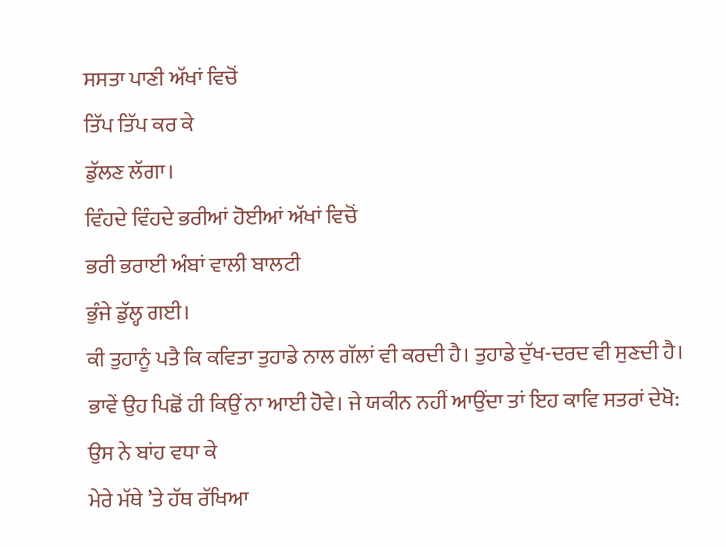ਸਸਤਾ ਪਾਣੀ ਅੱਖਾਂ ਵਿਚੋਂ
ਤਿੱਪ ਤਿੱਪ ਕਰ ਕੇ
ਡੁੱਲਣ ਲੱਗਾ।
ਵਿੰਹਦੇ ਵਿੰਹਦੇ ਭਰੀਆਂ ਹੋਈਆਂ ਅੱਖਾਂ ਵਿਚੋਂ
ਭਰੀ ਭਰਾਈ ਅੰਬਾਂ ਵਾਲੀ ਬਾਲਟੀ
ਭੁੰਜੇ ਡੁੱਲ੍ਹ ਗਈ।
ਕੀ ਤੁਹਾਨੂੰ ਪਤੈ ਕਿ ਕਵਿਤਾ ਤੁਹਾਡੇ ਨਾਲ ਗੱਲਾਂ ਵੀ ਕਰਦੀ ਹੈ। ਤੁਹਾਡੇ ਦੁੱਖ-ਦਰਦ ਵੀ ਸੁਣਦੀ ਹੈ। ਭਾਵੇਂ ਉਹ ਪਿਛੋਂ ਹੀ ਕਿਉਂ ਨਾ ਆਈ ਹੋਵੇ। ਜੇ ਯਕੀਨ ਨਹੀਂ ਆਉਂਦਾ ਤਾਂ ਇਹ ਕਾਵਿ ਸਤਰਾਂ ਦੇਖੋ:
ਉਸ ਨੇ ਬਾਂਹ ਵਧਾ ਕੇ
ਮੇਰੇ ਮੱਥੇ ’ਤੇ ਹੱਥ ਰੱਖਿਆ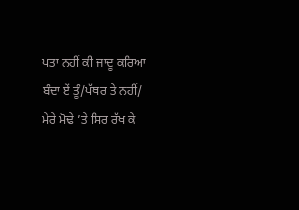ਪਤਾ ਨਹੀਂ ਕੀ ਜਾਦੂ ਕਰਿਆ
ਬੰਦਾ ਏਂ ਤੂੰ/ਪੱਥਰ ਤੇ ਨਹੀਂ/
ਮੇਰੇ ਮੋਢੇ ’ਤੇ ਸਿਰ ਰੱਖ ਕੇ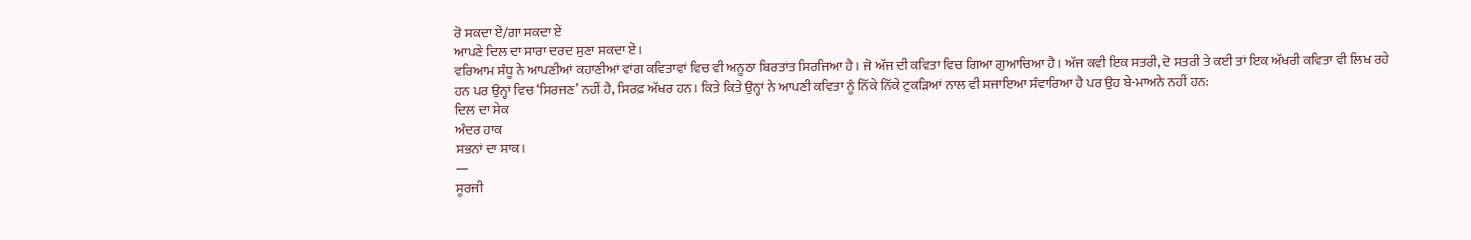ਰੋ ਸਕਦਾ ਏਂ/ਗਾ ਸਕਦਾ ਏਂ
ਆਪਣੇ ਦਿਲ ਦਾ ਸਾਰਾ ਦਰਦ ਸੁਣਾ ਸਕਦਾ ਏਂ।
ਵਰਿਆਮ ਸੰਧੂ ਨੇ ਆਪਣੀਆਂ ਕਹਾਣੀਆਂ ਵਾਂਗ ਕਵਿਤਾਵਾਂ ਵਿਚ ਵੀ ਅਨੂਠਾ ਬਿਰਤਾਂਤ ਸਿਰਜਿਆ ਹੈ। ਜੋ ਅੱਜ ਦੀ ਕਵਿਤਾ ਵਿਚ ਗਿਆ ਗੁਆਚਿਆ ਹੈ। ਅੱਜ ਕਵੀ ਇਕ ਸਤਰੀ, ਦੋ ਸਤਰੀ ਤੇ ਕਈ ਤਾਂ ਇਕ ਅੱਖਰੀ ਕਵਿਤਾ ਵੀ ਲਿਖ ਰਹੇ ਹਨ ਪਰ ਉਨ੍ਹਾਂ ਵਿਚ ‘ਸਿਰਜਣ’ ਨਹੀਂ ਹੈ, ਸਿਰਫ਼ ਅੱਖਰ ਹਨ। ਕਿਤੇ ਕਿਤੇ ਉਨ੍ਹਾਂ ਨੇ ਆਪਣੀ ਕਵਿਤਾ ਨੂੰ ਨਿੱਕੇ ਨਿੱਕੇ ਟੁਕੜਿਆਂ ਨਾਲ ਵੀ ਸਜਾਇਆ ਸੰਵਾਰਿਆ ਹੈ ਪਰ ਉਹ ਬੇ-ਮਾਅਨੇ ਨਹੀਂ ਹਨ:
ਦਿਲ ਦਾ ਸੇਕ
ਅੰਦਰ ਹਾਕ
ਸਭਨਾਂ ਦਾ ਸਾਕ।
—
ਸੂਰਜੀ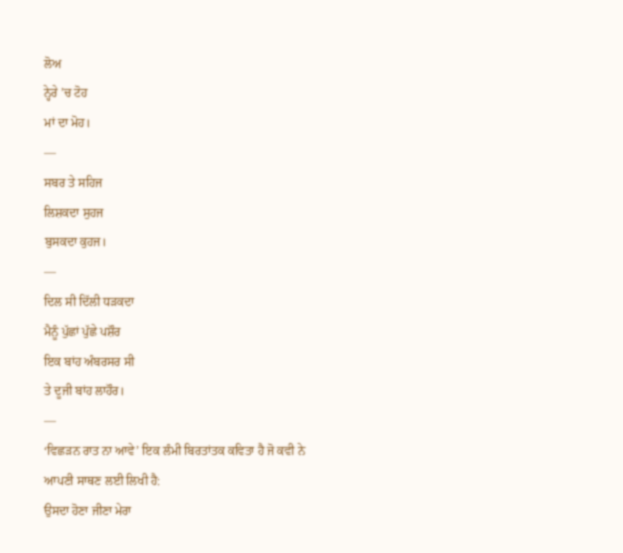ਲੋਅ
ਨ੍ਹੇਰੇ ’ਚ ਟੋਹ
ਮਾਂ ਦਾ ਮੋਹ।
—
ਸਬਰ ਤੇ ਸਹਿਜ
ਲਿਸ਼ਕਦਾ ਸੁਹਜ
ਬੁਸਕਦਾ ਕੁਹਜ।
—
ਦਿਲ ਸੀ ਦਿੱਲੀ ਧੜਕਦਾ
ਮੈਨੂੰ ਪੁੱਛਾਂ ਪੁੱਛੇ ਪਸ਼ੌਰ
ਇਕ ਬਾਂਹ ਅੰਬਰਸਰ ਸੀ
ਤੇ ਦੂਜੀ ਬਾਂਹ ਲਾਹੌਰ।
—
‘ਵਿਛੜਨ ਰਾਤ ਨਾ ਆਵੇ’ ਇਕ ਲੰਮੀ ਬਿਰਤਾਂਤਕ ਕਵਿਤਾ ਹੈ ਜੋ ਕਵੀ ਨੇ ਆਪਣੀ ਸਾਥਣ ਲਈ ਲਿਖੀ ਹੈ:
ਉਸਦਾ ਹੋਣਾ ਜੀਣਾ ਮੇਰਾ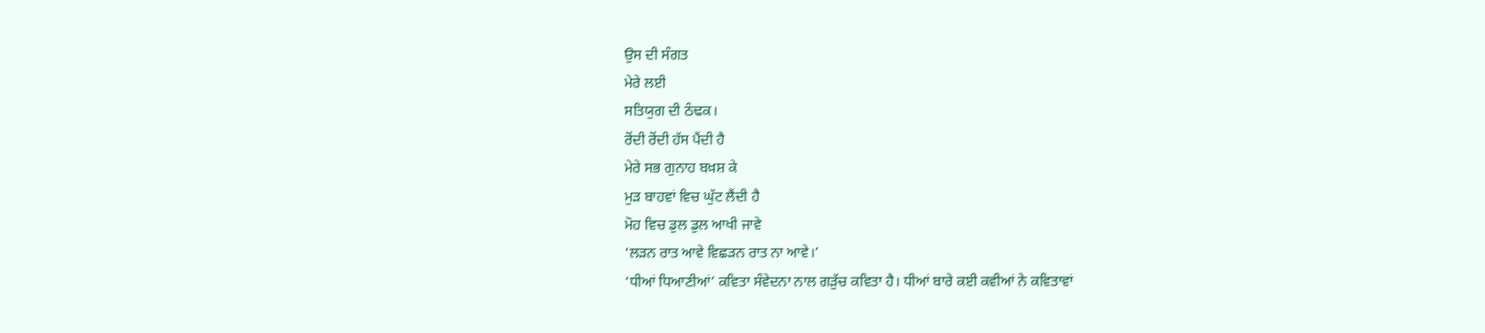ਉਸ ਦੀ ਸੰਗਤ
ਮੇਰੇ ਲਈ
ਸਤਿਯੁਗ ਦੀ ਠੰਢਕ।
ਰੋਂਦੀ ਰੋਂਦੀ ਹੱਸ ਪੈਂਦੀ ਹੈ
ਮੇਰੇ ਸਭ ਗੁਨਾਹ ਬਖ਼ਸ਼ ਕੇ
ਮੁੜ ਬਾਹਵਾਂ ਵਿਚ ਘੁੱਟ ਲੈਂਦੀ ਹੈ
ਮੋਹ ਵਿਚ ਡੁਲ ਡੁਲ ਆਖੀ ਜਾਵੇ
‘ਲੜਨ ਰਾਤ ਆਵੇ ਵਿਛੜਨ ਰਾਤ ਨਾ ਆਵੇ।’
‘ਧੀਆਂ ਧਿਆਣੀਆਂ’ ਕਵਿਤਾ ਸੰਵੇਦਨਾ ਨਾਲ ਗੜੁੱਚ ਕਵਿਤਾ ਹੈ। ਧੀਆਂ ਬਾਰੇ ਕਈ ਕਵੀਆਂ ਨੇ ਕਵਿਤਾਵਾਂ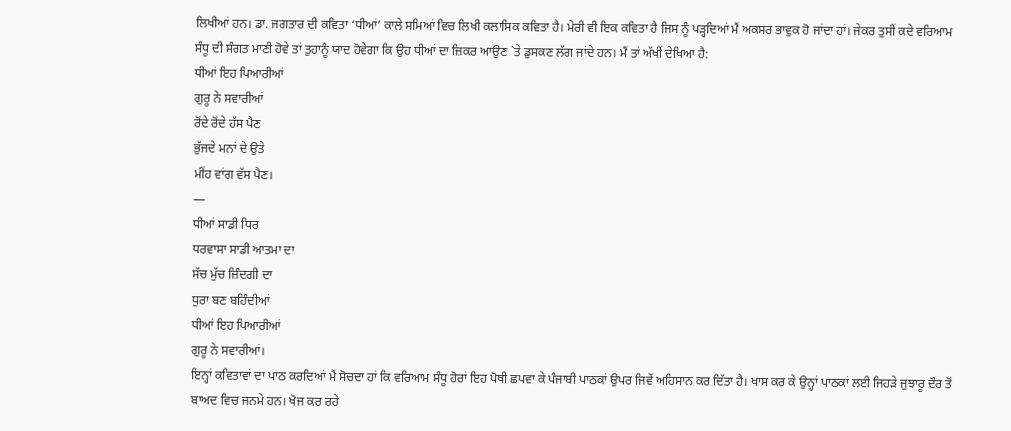ਲਿਖੀਆਂ ਹਨ। ਡਾ. ਜਗਤਾਰ ਦੀ ਕਵਿਤਾ ‘ਧੀਆਂ’ ਕਾਲੇ ਸਮਿਆਂ ਵਿਚ ਲਿਖੀ ਕਲਾਸਿਕ ਕਵਿਤਾ ਹੈ। ਮੇਰੀ ਵੀ ਇਕ ਕਵਿਤਾ ਹੈ ਜਿਸ ਨੂੰ ਪੜ੍ਹਦਿਆਂ ਮੈਂ ਅਕਸਰ ਭਾਵੁਕ ਹੋ ਜਾਂਦਾ ਹਾਂ। ਜੇਕਰ ਤੁਸੀਂ ਕਦੇ ਵਰਿਆਮ ਸੰਧੂ ਦੀ ਸੰਗਤ ਮਾਣੀ ਹੋਵੇ ਤਾਂ ਤੁਹਾਨੂੰ ਯਾਦ ਹੋਵੇਗਾ ਕਿ ਉਹ ਧੀਆਂ ਦਾ ਜ਼ਿਕਰ ਆਉਣ `ਤੇ ਡੁਸਕਣ ਲੱਗ ਜਾਂਦੇ ਹਨ। ਮੈਂ ਤਾਂ ਅੱਖੀਂ ਦੇਖਿਆ ਹੈ:
ਧੀਆਂ ਇਹ ਪਿਆਰੀਆਂ
ਗੁਰੂ ਨੇ ਸਵਾਰੀਆਂ
ਰੋਂਦੇ ਰੋਂਦੇ ਹੱਸ ਪੈਣ
ਭੁੱਜਦੇ ਮਨਾਂ ਦੇ ਉਤੇ
ਮੀਂਹ ਵਾਂਗ ਵੱਸ ਪੈਣ।
—
ਧੀਆਂ ਸਾਡੀ ਧਿਰ
ਧਰਵਾਸਾ ਸਾਡੀ ਆਤਮਾ ਦਾ
ਸੱਚ ਮੁੱਚ ਜ਼ਿੰਦਗੀ ਦਾ
ਧੁਰਾ ਬਣ ਬਹਿੰਦੀਆਂ
ਧੀਆਂ ਇਹ ਪਿਆਰੀਆਂ
ਗੁਰੂ ਨੇ ਸਵਾਰੀਆਂ।
ਇਨ੍ਹਾਂ ਕਵਿਤਾਵਾਂ ਦਾ ਪਾਠ ਕਰਦਿਆਂ ਮੈਂ ਸੋਚਦਾ ਹਾਂ ਕਿ ਵਰਿਆਮ ਸੰਧੂ ਹੋਰਾਂ ਇਹ ਪੋਥੀ ਛਪਵਾ ਕੇ ਪੰਜਾਬੀ ਪਾਠਕਾਂ ਉਪਰ ਜਿਵੇਂ ਅਹਿਸਾਨ ਕਰ ਦਿੱਤਾ ਹੈ। ਖਾਸ ਕਰ ਕੇ ਉਨ੍ਹਾਂ ਪਾਠਕਾਂ ਲਈ ਜਿਹੜੇ ਜੁਝਾਰੂ ਦੌਰ ਤੋਂ ਬਾਅਦ ਵਿਚ ਜਨਮੇ ਹਨ। ਖੋਜ ਕਰ ਰਹੇ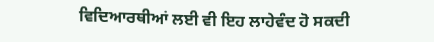ਵਿਦਿਆਰਥੀਆਂ ਲਈ ਵੀ ਇਹ ਲਾਹੇਵੰਦ ਹੋ ਸਕਦੀ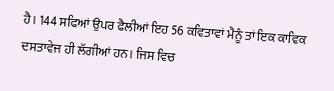ਹੈ। 144 ਸਫਿਆਂ ਉਪਰ ਫੈਲੀਆਂ ਇਹ 56 ਕਵਿਤਾਵਾਂ ਮੈਨੂੰ ਤਾਂ ਇਕ ਕਾਵਿਕ ਦਸਤਾਵੇਜ ਹੀ ਲੱਗੀਆਂ ਹਨ। ਜਿਸ ਵਿਚ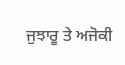ਜੁਝਾਰੂ ਤੇ ਅਜੋਕੀ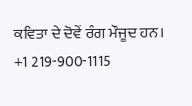ਕਵਿਤਾ ਦੇ ਦੋਵੇਂ ਰੰਗ ਮੌਜੂਦ ਹਨ।
+1 219-900-1115